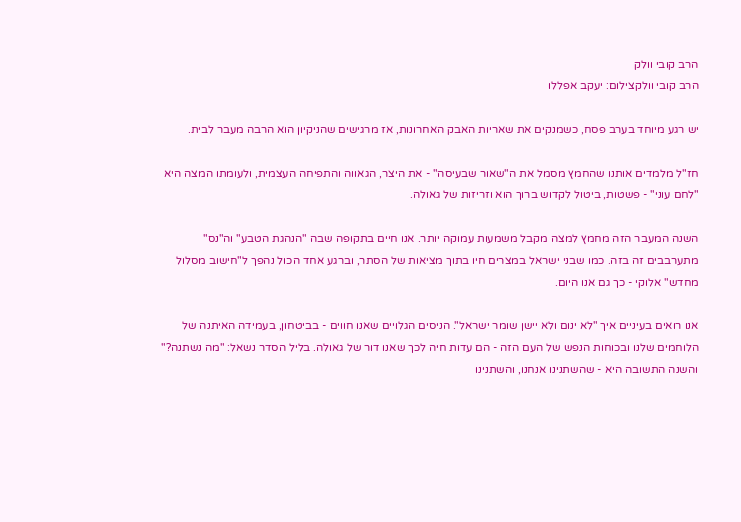הרב קובי וולק
הרב קובי וולקצילום: יעקב אפללו

יש רגע מיוחד בערב פסח, כשמנקים את שאריות האבק האחרונות, אז מרגישים שהניקיון הוא הרבה מעבר לבית.

חז"ל מלמדים אותנו שהחמץ מסמל את ה"שאור שבעיסה" - את היצר, הגאווה והתפיחה העצמית, ולעומתו המצה היא "לחם עוני" - פשטות, ביטול לקדוש ברוך הוא וזריזות של גאולה.

השנה המעבר הזה מחמץ למצה מקבל משמעות עמוקה יותר. אנו חיים בתקופה שבה "הנהגת הטבע" וה"נס" מתערבבים זה בזה. כמו שבני ישראל במצרים חיו בתוך מציאות של הסתר, וברגע אחד הכול נהפך ל"חישוב מסלול מחדש" אלוקי - כך גם אנו היום.

אנו רואים בעיניים איך "לא ינום ולא יישן שומר ישראל". הניסים הגלויים שאנו חווים - בביטחון, בעמידה האיתנה של הלוחמים שלנו ובכוחות הנפש של העם הזה - הם עדות חיה לכך שאנו דור של גאולה. בליל הסדר נשאל: "מה נשתנה?" והשנה התשובה היא - שהשתנינו אנחנו, והשתנינו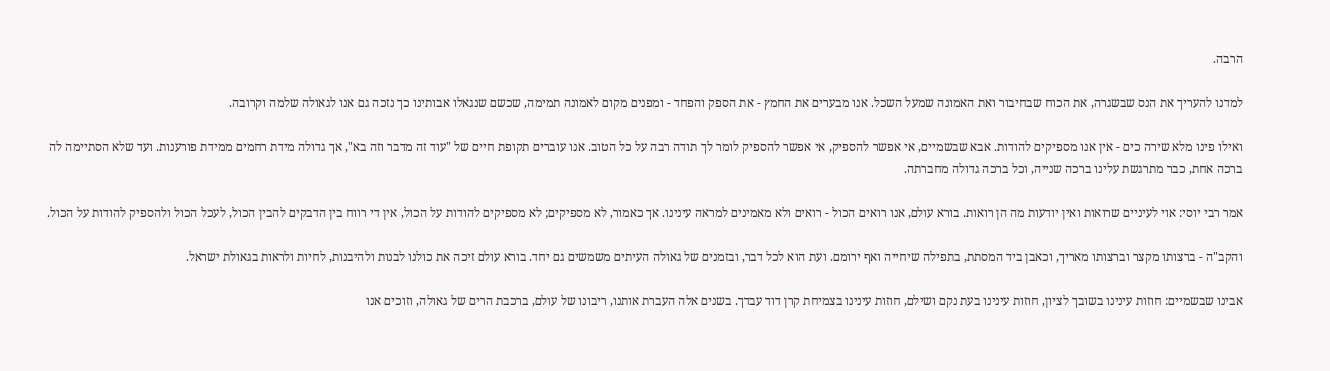הרבה.

למדנו להעריך את הנס שבשגרה, את הכוח שבחיבור ואת האמונה שמעל השכל. אנו מבערים את החמץ - את הספק והפחד - ומפנים מקום לאמונה תמימה, שכשם שנגאלו אבותינו כך נזכה גם אנו לגאולה שלמה וקרובה.

ואילו פינו מלא שירה כים - אין אנו מספיקים להודות. אבא שבשמיים, אי אפשר להספיק, אי אפשר להספיק לומר לך תודה רבה על כל הטוב. אנו עוברים תקופת חיים של "עוד זה מדבר וזה בא", אך גדולה מידת רחמים ממידת פורענות. ועד שלא הסתיימה לה ברכה אחת, כבר מתרגשת עלינו ברכה שנייה, וכל ברכה גדולה מחברתה.

אמר רבי יוסי: אוי לעיניים שרואות ואין יודעות מה הן רואות. בורא עולם, אנו רואים הכול - רואים ולא מאמינים למראה עינינו. אך כאמור, לא מספיקים; לא מספיקים להודות על הכול, אין די רווח בין הדבקים להבין הכול, לעכל הכול ולהספיק להודות על הכול.

והקב"ה - ברצותו מקצר וברצותו מאריך, וכאבן ביד המסתת, בתפילה שיחייה ואף ירומם. ועת הוא לכל דבר, ובזמנים של גאולה העיתים משמשים גם יחד. בורא עולם זיכה את כולנו לבנות ולהיבנות, לחיות ולראות בגאולת ישראל.

אבינו שבשמיים: חוזות עינינו בשובך לציון, חוזות עינינו בעת נקם ושילם, חוזות עינינו בצמיחת קרן דוד עבדך. בשנים אלה העברת אותנו, ריבונו של עולם, ברכבת הרים של גאולה, וזוכים אנו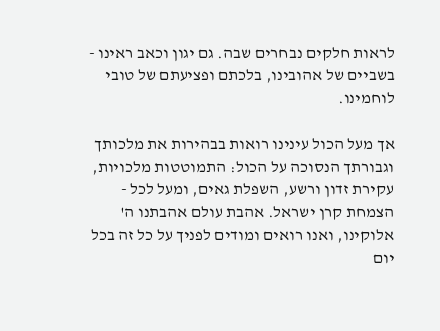לראות חלקים נבחרים שבה. גם יגון וכאב ראינו - בשביים של אהובינו, בלכתם ופציעתם של טובי לוחמינו.

אך מעל הכול עינינו רואות בבהירות את מלכותך וגבורתך הנסוכה על הכול: התמוטטות מלכויות, עקירת זדון ורשע, השפלת גאים, ומעל לכל - הצמחת קרן ישראל. אהבת עולם אהבתנו ה' אלוקינו, ואנו רואים ומודים לפניך על כל זה בכל יום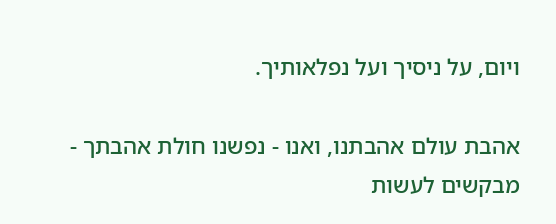ויום, על ניסיך ועל נפלאותיך.

אהבת עולם אהבתנו, ואנו - נפשנו חולת אהבתך - מבקשים לעשות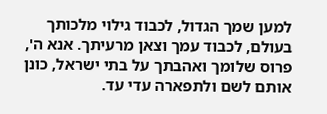למען שמך הגדול, לכבוד גילוי מלכותך בעולם, לכבוד עמך וצאן מרעיתך. אנא ה', פרוס שלומך ואהבתך על בתי ישראל, כונן אותם לשם ולתפארה עדי עד.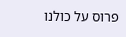פרוס על כולנו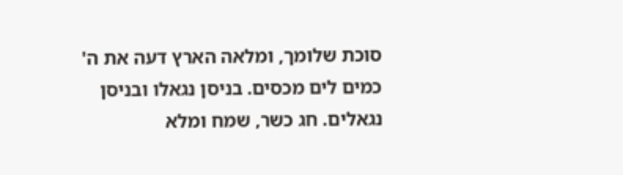סוכת שלומך, ומלאה הארץ דעה את ה' כמים לים מכסים. בניסן נגאלו ובניסן נגאלים. חג כשר, שמח ומלא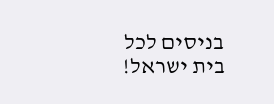בניסים לכל בית ישראל!